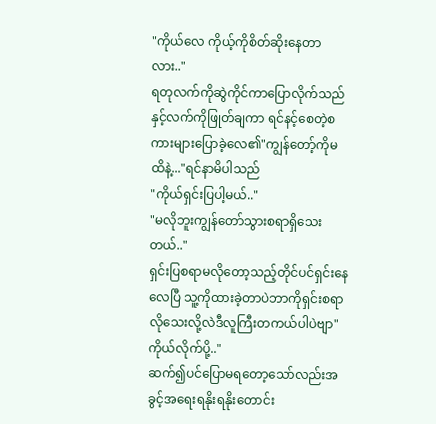"ကိုယ်လေ ကိုယ့်ကိုစိတ်ဆိုးနေတာလား.."
ရတုလက်ကိုဆွဲကိုင်ကာပြောလိုက်သည်နှင့်လက်ကိုဖြုတ်ချကာ ရင်နင့်စေတဲ့စကားများပြောခဲ့လေ၏"ကျွန်တော့်ကိုမထိနဲ့..."ရင်နာမိပါသည်
"ကိုယ်ရှင်းပြပါ့မယ်.."
"မလိုဘူးကျွန်တော်သွားစရာရှိသေးတယ်.."
ရှင်းပြစရာမလိုတော့သည့်တိုင်ပင်ရှင်းနေလေပြီ သူ့ကိုထားခဲ့တာပဲဘာကိုရှင်းစရာလိုသေးလို့လဲဒီလူကြီးတကယ်ပါပဲဗျာ"ကိုယ်လိုက်ပို့.."
ဆက်၍ပင်ပြောမရတော့သော်လည်းအခွင့်အရေးရနိုးရနိုးတောင်း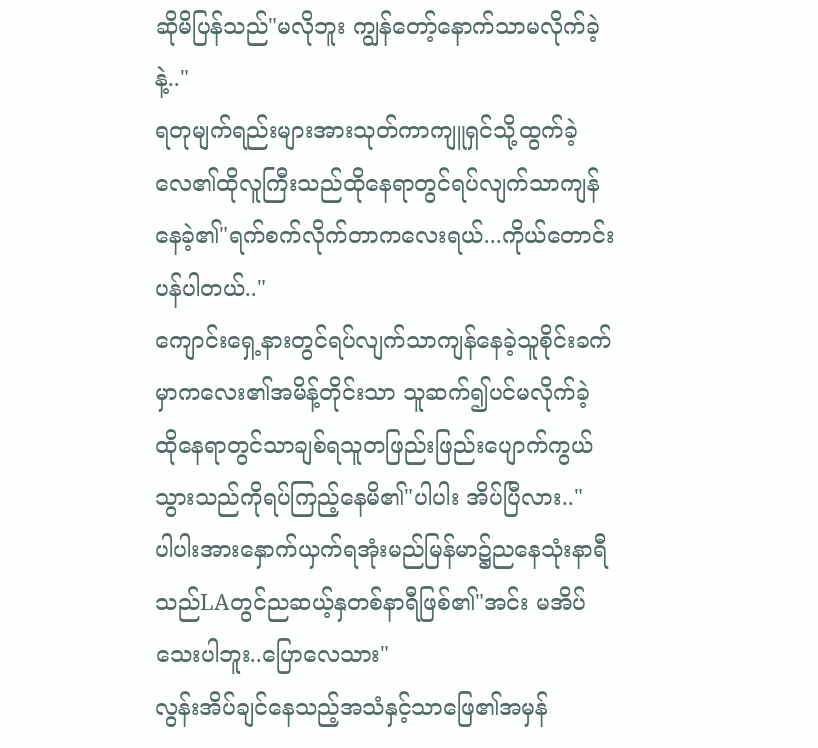ဆိုမိပြန်သည်"မလိုဘူး ကျွန်တော့်နောက်သာမလိုက်ခဲ့နဲ့.."
ရတုမျက်ရည်းများအားသုတ်ကာကျူရှင်သို့ထွက်ခဲ့လေ၏ထိုလူကြီးသည်ထိုနေရာတွင်ရပ်လျက်သာကျန်နေခဲ့၏"ရက်စက်လိုက်တာကလေးရယ်...ကိုယ်တောင်းပန်ပါတယ်.."
ကျောင်းရှေ့နားတွင်ရပ်လျက်သာကျန်နေခဲ့သူစိုင်းခက်မှာကလေး၏အမိန့်တိုင်းသာ သူဆက်၍ပင်မလိုက်ခဲ့ ထိုနေရာတွင်သာချစ်ရသူတဖြည်းဖြည်းပျောက်ကွယ်သွားသည်ကိုရပ်ကြည့်နေမိ၏"ပါပါး အိပ်ပြီလား.."
ပါပါးအားနှောက်ယှက်ရအုံးမည်မြန်မာ၌ညနေသုံးနာရီသည်LAတွင်ညဆယ့်နှတစ်နာရီဖြစ်၏"အင်း မအိပ်သေးပါဘူး..ပြောလေသား"
လွန်းအိပ်ချင်နေသည့်အသံနှင့်သာဖြေ၏အမှန်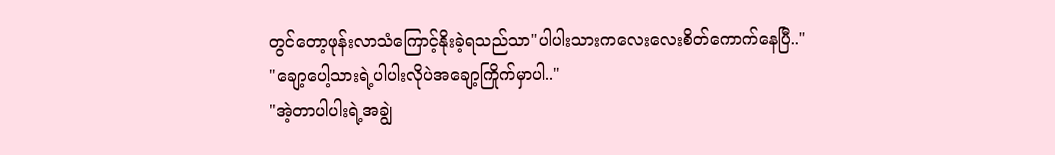တွင်တော့ဖုန်းလာသံကြောင့်နိုးခဲ့ရသည်သာ"ပါပါးသားကလေးလေးစိတ်ကောက်နေပြီ.."
"ချော့ပေါ့သားရဲ့ပါပါးလိုပဲအချော့ကြိုက်မှာပါ.."
"အဲ့တာပါပါးရဲ့အချွဲ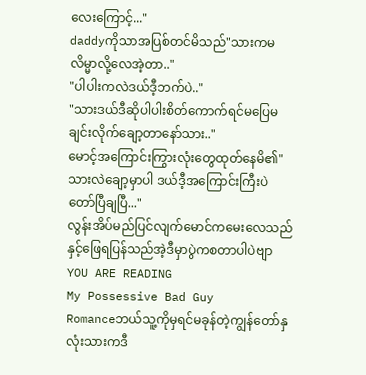လေးကြောင့်..."
daddyကိုသာအပြစ်တင်မိသည်"သားကမလိမ္မာလို့လေအဲ့တာ.."
"ပါပါးကလဲဒယ်ဒီ့ဘက်ပဲ.."
"သားဒယ်ဒီဆိုပါပါးစိတ်ကောက်ရင်မပြေမချင်းလိုက်ချော့တာနော်သား.."
မောင့်အကြောင်းကြွားလုံးတွေထုတ်နေမိ၏"သားလဲချော့မှာပါ ဒယ်ဒီ့အကြောင်းကြီးပဲ တော်ပြီချပြီ..."
လွန်းအိပ်မည်ပြင်လျက်မောင်ကမေးလေသည်နှင့်ဖြေရပြန်သည်အဲ့ဒီမှာပွဲကစတာပါပဲဗျာ
YOU ARE READING
My Possessive Bad Guy
Romanceဘယ်သူ့ကိုမှရင်မခုန်တဲ့ကျွန်တော်နှလုံးသားကဒီ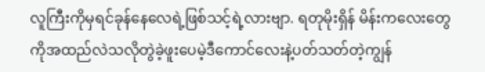လူကြီးကိုမှရင်ခုန်နေလေရဲ့ဖြစ်သင့်ရဲ့လားဗျာ. ရတုမိုးရှိန် မိန်းကလေးတွေကိုအထည်လဲသလိုတွဲခဲ့ဖူးပေမဲ့ဒီကောင်လေးနဲ့ပတ်သတ်တဲ့ကျွန်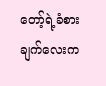တော့်ရဲ့ခံစားချက်လေးက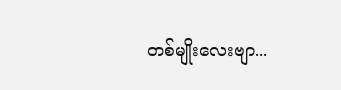တစ်မျိုးလေးဗျာ...